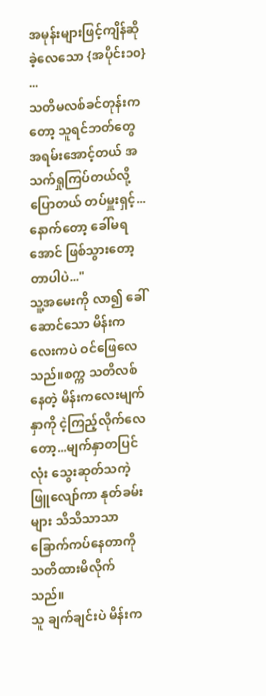အမုန်းများဖြင့်ကျိန်ဆိုခဲ့လေသော {အပိုင်း၁၀}
...
သတိမလစ်ခင်တုန်းကတော့ သူရင်ဘတ်တွေ အရမ်းအောင့်တယ် အသက်ရှုကြပ်တယ်လို့ ပြောတယ် တပ်မှူးရှင့်...နောက်တော့ ခေါ်မရအောင် ဖြစ်သွားတော့တာပါပဲ..."
သူ့အမေးကို လာ၍ ခေါ်ဆောင်သော မိန်းကလေးကပဲ ဝင်ဖြေလေသည်။စက္က သတိလစ်နေတဲ့ မိန်းကလေးမျက်နှာကို ငဲ့ကြည့်လိုက်လေတော့...မျက်နှာတပြင်လုံး သွေးဆုတ်သကဲ့ ဖြူလျော်ကာ နုတ်ခမ်းများ သိသိသာသာ ခြောက်ကပ်နေတာကို သတိထားမိလိုက်သည်။
သူ ချက်ချင်းပဲ မိန်းက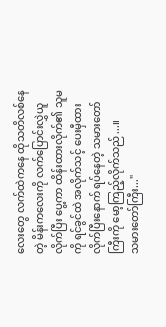လေးတွေ လက်ထဲကနေ ထိုသတိလစ်နေတဲ့ မိန်းကလေးကို လက်ပြောင်းလွှဲယူလိုက်ပြီး ပွေ့ကာ ထိန်းထားလိုက်၏ သူမကို ရင်ခွင်ထဲ အလိုက်သင့် ပေးမှီထားလိုက်ပြီးနောက် ရပ်နေတဲ့ သမားတော်ကြီးကို မော့ကြည့်လိုက်သည်...။
သမားတော်ကြီး..."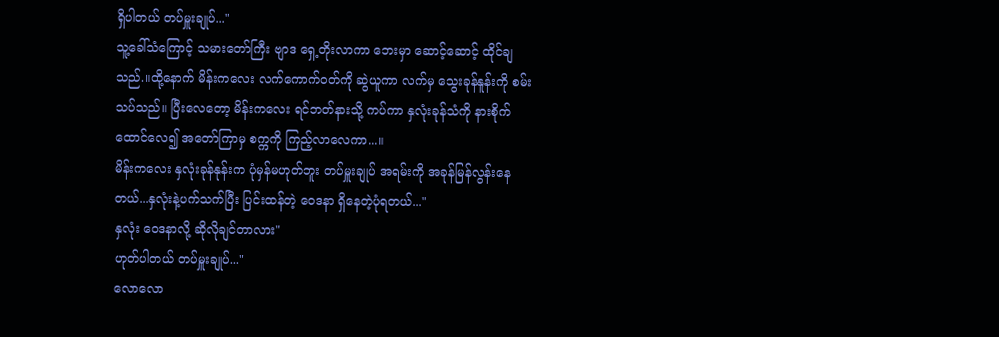ရှိပါတယ် တပ်မှူးချုပ်..."
သူ့ခေါ်သံကြောင့် သမားတော်ကြီး ဗျာဒ ရှေ့တိုးလာကာ ဘေးမှာ ဆောင့်ဆောင့် ထိုင်ချသည်.။ထို့နောက် မိန်းကလေး လက်ကောက်ဝတ်ကို ဆွဲယူကာ လက်မှ သွေးခုန်နူန်းကို စမ်းသပ်သည်။ ပြီးလေတော့ မိန်းကလေး ရင်ဘတ်နားသို့ ကပ်ကာ နှလုံးခုန်သံကို နားစိုက်ထောင်လေ၍ အတော်ကြာမှ စက္ကကို ကြည့်လာလေကာ...။
မိန်းကလေး နှလုံးခုန်နုန်းက ပုံမှန်မဟုတ်ဘူး တပ်မှူးချုပ် အရမ်းကို အခုန်မြန်လွန်းနေတယ်...နှလုံးနဲ့ပက်သက်ပြီး ပြင်းထန်တဲ့ ဝေဒနာ ရှိနေတဲ့ပုံရတယ်..."
နှလုံး ဝေဒနာလို့ ဆိုလိုချင်တာလား"
ဟုတ်ပါတယ် တပ်မှူးချုပ်..."
လောလော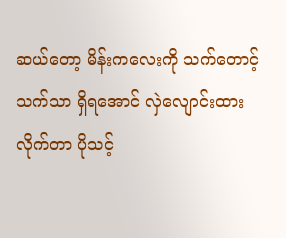ဆယ်တော့ မိန်းကလေးကို သက်တောင့်သက်သာ ရှိရအောင် လှဲလျောင်းထားလိုက်တာ ပိုသင့်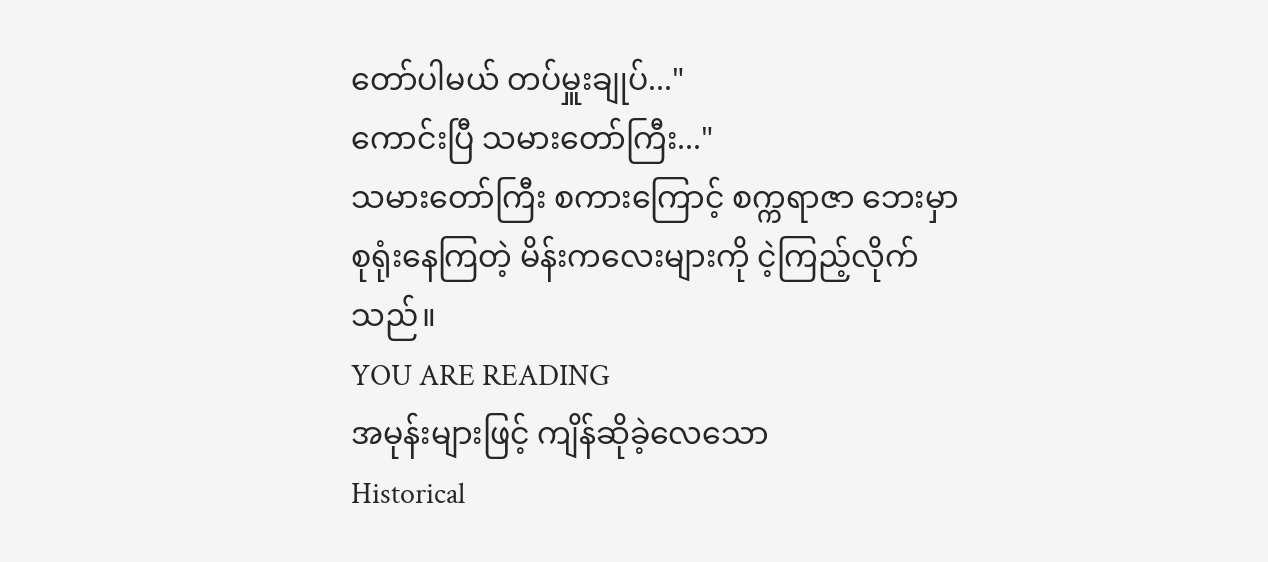တော်ပါမယ် တပ်မှူးချုပ်..."
ကောင်းပြီ သမားတော်ကြီး..."
သမားတော်ကြီး စကားကြောင့် စက္ကရာဇာ ဘေးမှာ စုရုံးနေကြတဲ့ မိန်းကလေးများကို ငဲ့ကြည့်လိုက်သည်။
YOU ARE READING
အမုန်းများဖြင့် ကျိန်ဆိုခဲ့လေသော
Historical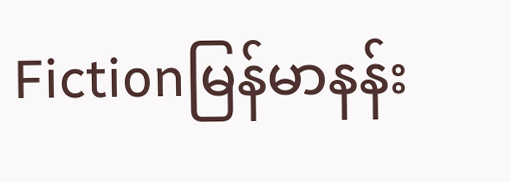Fictionမြန်မာနန်း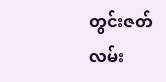တွင်းဇတ်လမ်း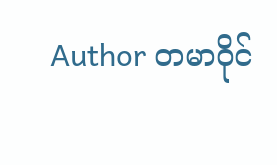Author တမာဝိုင်